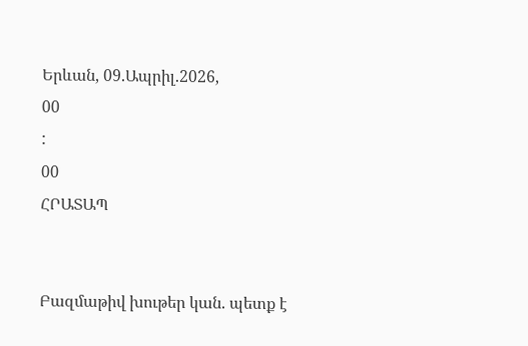Երևան, 09.Ապրիլ.2026,
00
:
00
ՀՐԱՏԱՊ


Բազմաթիվ խութեր կան. պետք է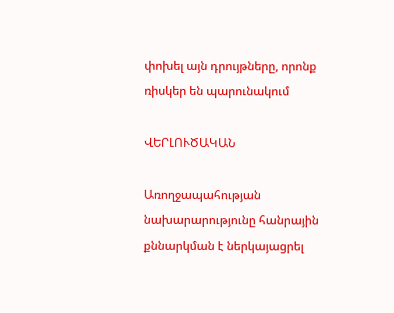փոխել այն դրույթները, որոնք ռիսկեր են պարունակում

ՎԵՐԼՈՒԾԱԿԱՆ

Առողջապահության նախարարությունը հանրային քննարկման է ներկայացրել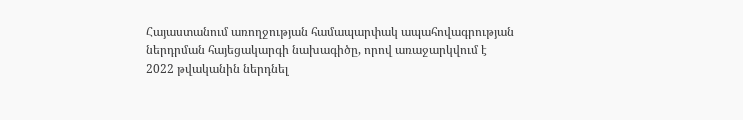Հայաստանում առողջության համապարփակ ապահովագրության ներդրման հայեցակարգի նախագիծը, որով առաջարկվում է 2022 թվականին ներդնել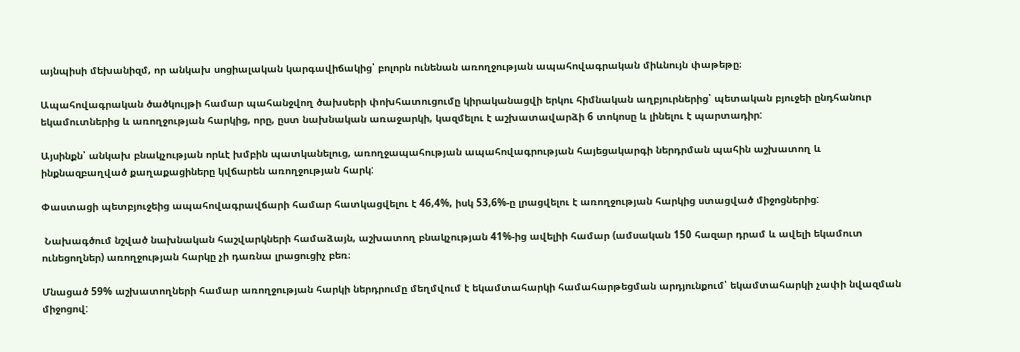այնպիսի մեխանիզմ, որ անկախ սոցիալական կարգավիճակից՝ բոլորն ունենան առողջության ապահովագրական միևնույն փաթեթը։

Ապահովագրական ծածկույթի համար պահանջվող ծախսերի փոխհատուցումը կիրականացվի երկու հիմնական աղբյուրներից՝ պետական բյուջեի ընդհանուր եկամուտներից և առողջության հարկից, որը, ըստ նախնական առաջարկի, կազմելու է աշխատավարձի 6 տոկոսը և լինելու է պարտադիր:

Այսինքն՝ անկախ բնակչության որևէ խմբին պատկանելուց, առողջապահության ապահովագրության հայեցակարգի ներդրման պահին աշխատող և ինքնազբաղված քաղաքացիները կվճարեն առողջության հարկ:

Փաստացի պետբյուջեից ապահովագրավճարի համար հատկացվելու է 46,4%, իսկ 53,6%-ը լրացվելու է առողջության հարկից ստացված միջոցներից:

 Նախագծում նշված նախնական հաշվարկների համաձայն, աշխատող բնակչության 41%-ից ավելիի համար (ամսական 150 հազար դրամ և ավելի եկամուտ ունեցողներ) առողջության հարկը չի դառնա լրացուցիչ բեռ։

Մնացած 59% աշխատողների համար առողջության հարկի ներդրումը մեղմվում է եկամտահարկի համահարթեցման արդյունքում՝ եկամտահարկի չափի նվազման միջոցով: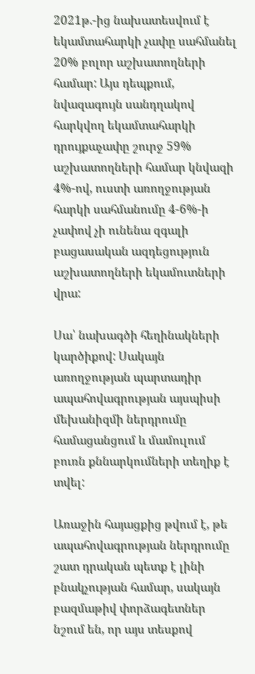2021թ.-ից նախատեսվում է եկամտահարկի չափը սահմանել 20% բոլոր աշխատողների համար: Այս դեպքում, նվազագույն սանդղակով հարկվող եկամտահարկի դրույքաչափը շուրջ 59% աշխատողների համար կնվազի 4%-ով, ուստի առողջության հարկի սահմանումը 4-6%-ի չափով չի ունենա զգալի բացասական ազդեցություն աշխատողների եկամուտների վրա:

Սա՝ նախագծի հեղինակների կարծիքով: Սակայն առողջության պարտադիր ապահովագրության այսպիսի մեխանիզմի ներդրումը համացանցում և մամուլում բուռն քննարկումների տեղիք է տվել:

Առաջին հայացքից թվում է, թե ապահովագրության ներդրումը շատ դրական պետք է լինի բնակչության համար, սակայն բազմաթիվ փորձագետներ նշում են, որ այս տեսքով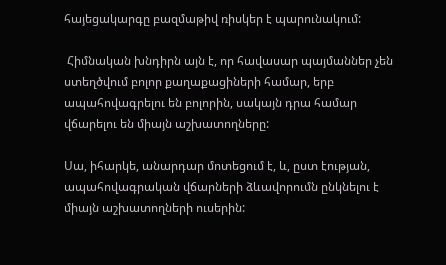հայեցակարգը բազմաթիվ ռիսկեր է պարունակում:

 Հիմնական խնդիրն այն է, որ հավասար պայմաններ չեն ստեղծվում բոլոր քաղաքացիների համար, երբ ապահովագրելու են բոլորին, սակայն դրա համար վճարելու են միայն աշխատողները:

Սա, իհարկե, անարդար մոտեցում է, և, ըստ էության, ապահովագրական վճարների ձևավորումն ընկնելու է միայն աշխատողների ուսերին: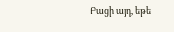Բացի այդ, եթե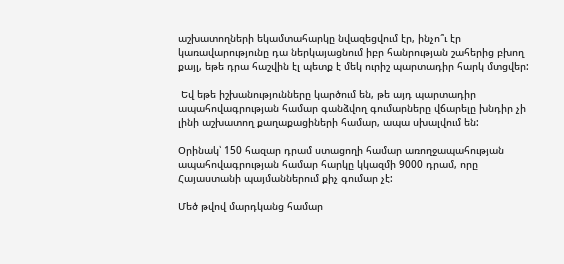աշխատողների եկամտահարկը նվազեցվում էր, ինչո՞ւ էր կառավարությունը դա ներկայացնում իբր հանրության շահերից բխող քայլ, եթե դրա հաշվին էլ պետք է մեկ ուրիշ պարտադիր հարկ մտցվեր:

 Եվ եթե իշխանությունները կարծում են, թե այդ պարտադիր ապահովագրության համար գանձվող գումարները վճարելը խնդիր չի լինի աշխատող քաղաքացիների համար, ապա սխալվում են:

Օրինակ՝ 150 հազար դրամ ստացողի համար առողջապահության ապահովագրության համար հարկը կկազմի 9000 դրամ, որը Հայաստանի պայմաններում քիչ գումար չէ:

Մեծ թվով մարդկանց համար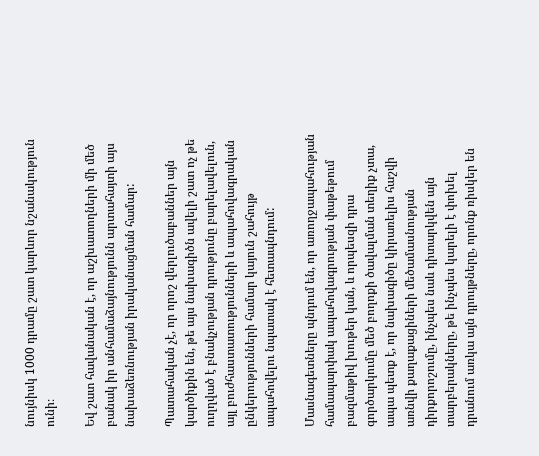նույնիսկ 1000 դրամը շատ կարևոր նշանակություն ունի։

Եվ շատ հավանական է, որ աշխատողների մի մեծ բանակ իր անհամաձայնությունն արտահայտի այս նախաձեռնության իրականացման համար:

Պատահական չէ, որ որոշ վերլուծաբաններ այն կարծիքին են, թե այս նախագիծն ավելի շատ ոչ թե ուղղված է բնակչության դրությունը բարելավելուն, այլ բուժհաստատությունների և ապահովագրական ընկերությունների համար կայուն շահույթ ապահովելու նպատակ է հետապնդում:

Մասնագետները պնդում են, որ առողջապահության համապարփակ ապահովագրության փաթեթում բազմաթիվ խութեր կան, և որպեսզի դրա գործարկումը մեծ բողոքի ծավալման տեղիք չտա, ապա պետք է, որ նախագիծը կիրառելիս հաշվի առնվի քաղաքացիների մեծամասնության դիրքորոշումը, ինչպես նաև դիտարկվեն այն տարբերակները, թե ինչպես կարելի է փոխել դրանում առկա այն դրույթները, որոնք ռիսկեր են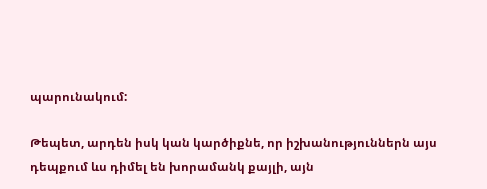պարունակում:

Թեպետ, արդեն իսկ կան կարծիքնե, որ իշխանություններն այս դեպքում ևս դիմել են խորամանկ քայլի, այն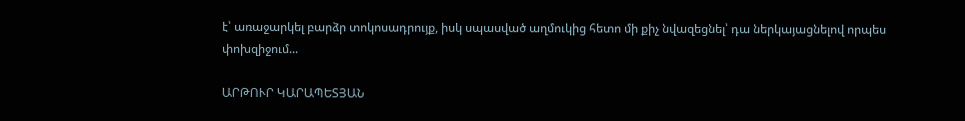է՝ առաջարկել բարձր տոկոսադրույք, իսկ սպասված աղմուկից հետո մի քիչ նվազեցնել՝ դա ներկայացնելով որպես փոխզիջում...

ԱՐԹՈՒՐ ԿԱՐԱՊԵՏՅԱՆ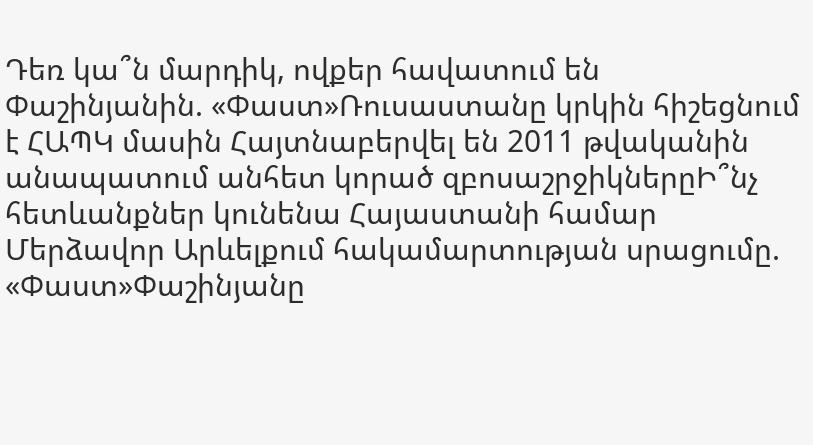Դեռ կա՞ն մարդիկ, ովքեր հավատում են Փաշինյանին. «Փաստ»Ռուսաստանը կրկին հիշեցնում է ՀԱՊԿ մասին Հայտնաբերվել են 2011 թվականին անապատում անհետ կորած զբոսաշրջիկներըԻ՞նչ հետևանքներ կունենա Հայաստանի համար Մերձավոր Արևելքում հակամարտության սրացումը. «Փաստ»Փաշինյանը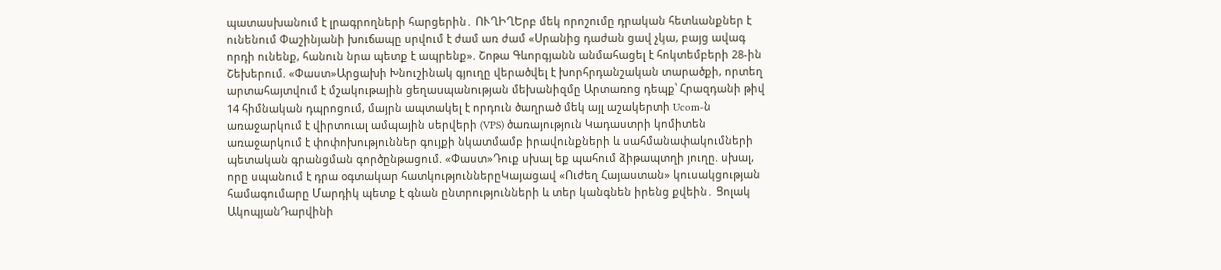պատասխանում է լրագրողների հարցերին․ ՈՒՂԻՂԵրբ մեկ որոշումը դրական հետևանքներ է ունենում Փաշինյանի խուճապը սրվում է ժամ առ ժամ «Սրանից դաժան ցավ չկա, բայց ավագ որդի ունենք, հանուն նրա պետք է ապրենք». Շոթա Գևորգյանն անմահացել է հոկտեմբերի 28-ին Շեխերում. «Փաստ»Արցախի Խնուշինակ գյուղը վերածվել է խորհրդանշական տարածքի, որտեղ արտահայտվում է մշակութային ցեղաuպանnւթյան մեխանիզմը Արտառոց դեպք՝ Հրազդանի թիվ 14 հիմնական դպրոցում, մայրն ապտակել է որդուն ծաղրած մեկ այլ աշակերտի Ucom-ն առաջարկում է վիրտուալ ամպային սերվերի (VPS) ծառայություն Կադաստրի կոմիտեն առաջարկում է փոփոխություններ գույքի նկատմամբ իրավունքների և սահմանափակումների պետական գրանցման գործընթացում. «Փաստ»Դուք սխալ եք պահում ձիթապտղի յուղը. սխալ, որը սպանում է դրա օգտակար հատկություններըԿայացավ «Ուժեղ Հայաստան» կուսակցության համագումարը Մարդիկ պետք է գնան ընտրությունների և տեր կանգնեն իրենց քվեին․ Ցոլակ ԱկոպյանԴարվինի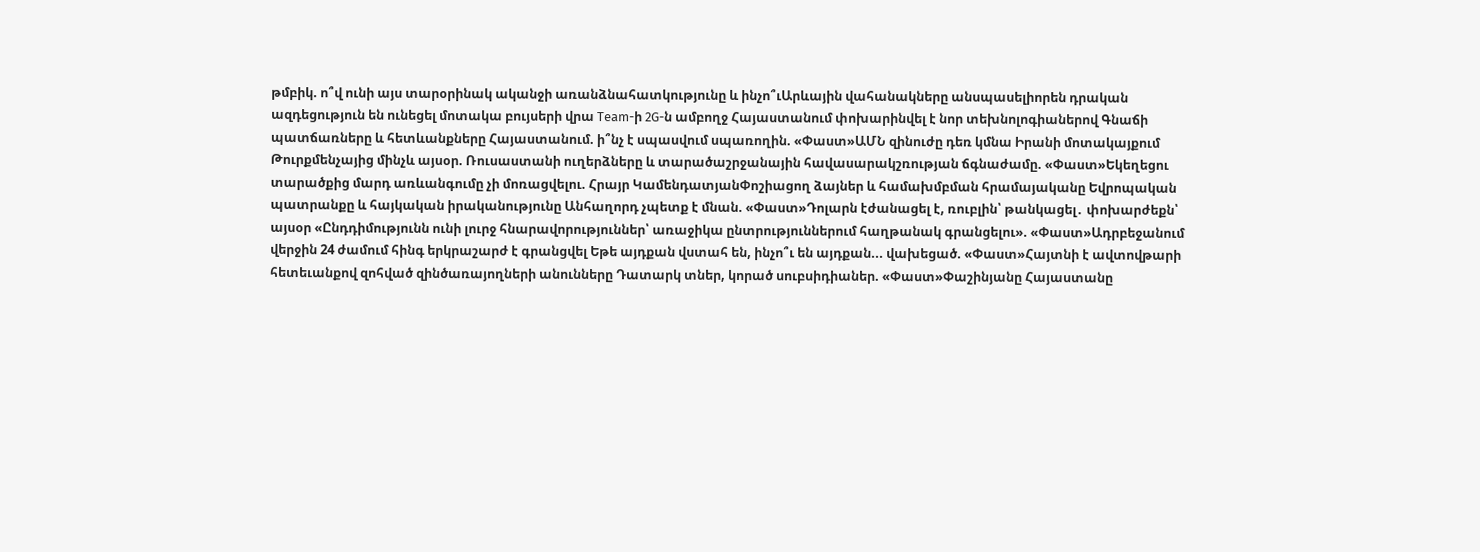թմբիկ. ո՞վ ունի այս տարօրինակ ականջի առանձնահատկությունը և ինչո՞ւԱրևային վահանակները անսպասելիորեն դրական ազդեցություն են ունեցել մոտակա բույսերի վրա Team-ի 2G-ն ամբողջ Հայաստանում փոխարինվել է նոր տեխնոլոգիաներով Գնաճի պատճառները և հետևանքները Հայաստանում. ի՞նչ է սպասվում սպառողին. «Փաստ»ԱՄՆ զինուժը դեռ կմնա Իրանի մոտակայքում Թուրքմենչայից մինչև այսօր. Ռուսաստանի ուղերձները և տարածաշրջանային հավասարակշռության ճգնաժամը. «Փաստ»Եկեղեցու տարածքից մարդ առևանգումը չի մոռացվելու. Հրայր ԿամենդատյանՓոշիացող ձայներ և համախմբման հրամայականը Եվրոպական պատրանքը և հայկական իրականությունը Անհաղորդ չպետք է մնան. «Փաստ»Դոլարն էժանացել է, ռուբլին՝ թանկացել․ փոխարժեքն՝ այսօր «Ընդդիմությունն ունի լուրջ հնարավորություններ՝ առաջիկա ընտրություններում հաղթանակ գրանցելու». «Փաստ»Ադրբեջանում վերջին 24 ժամում հինգ երկրաշարժ է գրանցվել Եթե այդքան վստահ են, ինչո՞ւ են այդքան... վախեցած. «Փաստ»Հայտնի է ավտովթարի հետեւանքով զոհված զինծառայողների անունները Դատարկ տներ, կորած սուբսիդիաներ. «Փաստ»Փաշինյանը Հայաստանը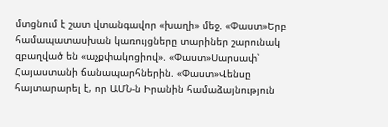մտցնում է շատ վտանգավոր «խաղի» մեջ. «Փաստ»Երբ համապատասխան կառույցները տարիներ շարունակ զբաղված են «աչքփակոցիով». «Փաստ»Սարսափ՝ Հայաստանի ճանապարհներին. «Փաստ»Վենսը հայտարարել է, որ ԱՄՆ-ն Իրանին համաձայնություն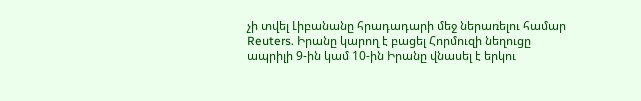չի տվել Լիբանանը հրադադարի մեջ ներառելու համար Reuters. Իրանը կարող է բացել Հորմուզի նեղուցը ապրիլի 9-ին կամ 10-ին Իրանը վնասել է երկու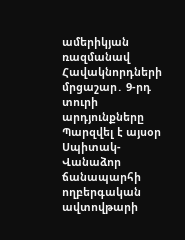ամերիկյան ռազմանավ Հավակնորդների մրցաշար․ 9-րդ տուրի արդյունքները Պարզվել է այսօր Սպիտակ-Վանաձոր ճանապարհի ողբերգական ավտովթարի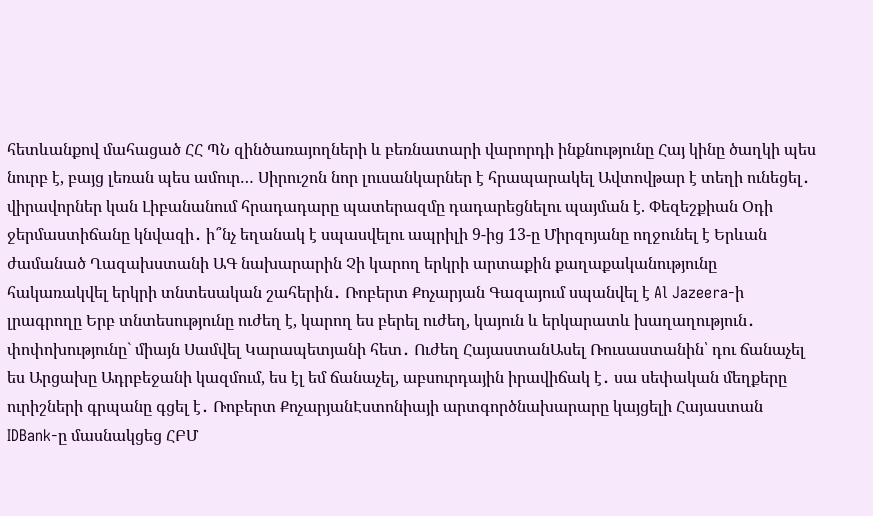հետևանքով մահացած ՀՀ ՊՆ զինծառայողների և բեռնատարի վարորդի ինքնությունը Հայ կինը ծաղկի պես նուրբ է, բայց լեռան պես ամուր… Սիրուշոն նոր լուսանկարներ է հրապարակել Ավտովթար է տեղի ունեցել․ վիրավորներ կան Լիբանանում հրադադարը պատերազմը դադարեցնելու պայման է. Փեզեշքիան Օդի ջերմաստիճանը կնվազի․ ի՞նչ եղանակ է սպասվելու ապրիլի 9-ից 13-ը Միրզոյանը ողջունել է Երևան ժամանած Ղազախստանի ԱԳ նախարարին Չի կարող երկրի արտաքին քաղաքականությունը հակառակվել երկրի տնտեսական շահերին․ Ռոբերտ Քոչարյան Գազայում սպանվել է Al Jazeera-ի լրագրողը Երբ տնտեսությունը ուժեղ է, կարող ես բերել ուժեղ, կայուն և երկարատև խաղաղություն․ փոփոխությունը` միայն Սամվել Կարապետյանի հետ․ Ուժեղ ՀայաստանԱսել Ռուսաստանին՝ դու ճանաչել ես Արցախը Ադրբեջանի կազմում, ես էլ եմ ճանաչել, աբսուրդային իրավիճակ է․ սա սեփական մեղքերը ուրիշների գրպանը գցել է․ Ռոբերտ ՔոչարյանԷստոնիայի արտգործնախարարը կայցելի Հայաստան IDBank-ը մասնակցեց ՀԲՄ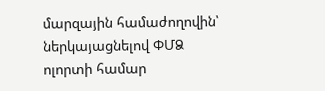մարզային համաժողովին՝ ներկայացնելով ՓՄՁ ոլորտի համար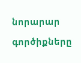նորարար գործիքները